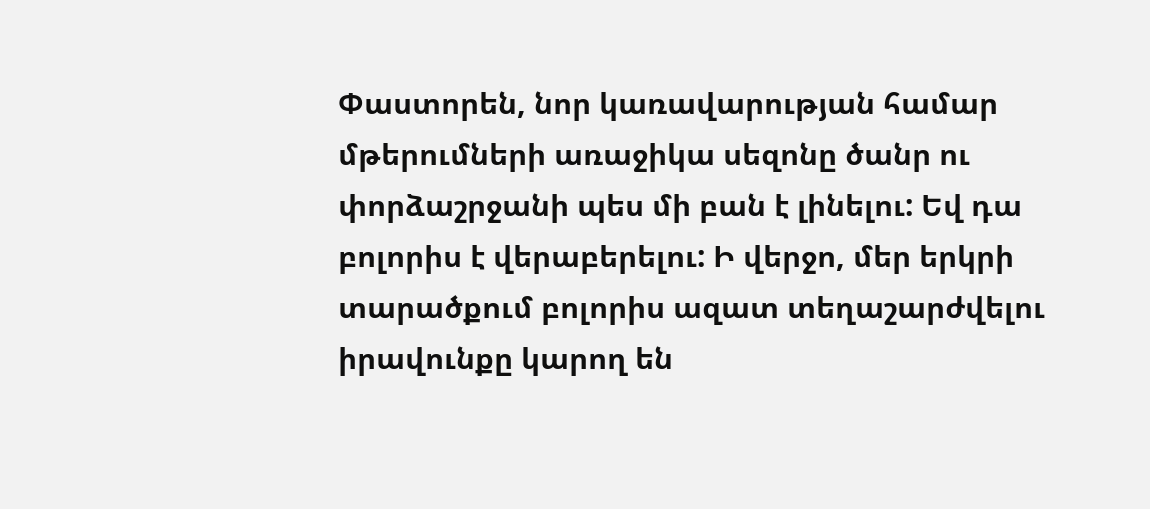Փաստորեն, նոր կառավարության համար մթերումների առաջիկա սեզոնը ծանր ու փորձաշրջանի պես մի բան է լինելու: Եվ դա բոլորիս է վերաբերելու: Ի վերջո, մեր երկրի տարածքում բոլորիս ազատ տեղաշարժվելու իրավունքը կարող են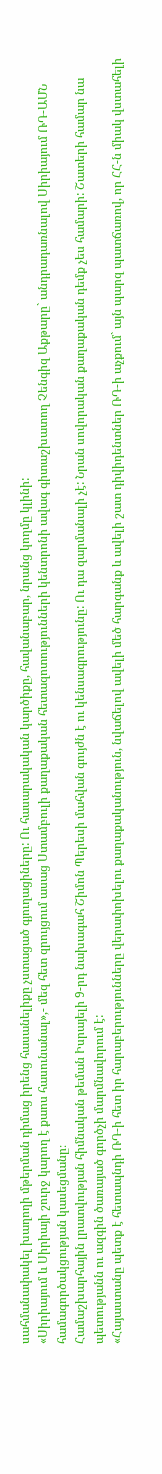սահմանափակել խաղողի մթերման դիմաց իրենց հասանելիքը չստացած գյուղացիները: Ու հասարակական կարծիքը, հավանաբար, նրանց կողմը կլինի:
«Սիրիայում և Սիրիայի շուրջ կարող է քաոս հասունանալ»,- մեզ հետ զրույցում ասաց Ստամբուլի քաղաքական հետազոտությունների կենտրոնի ավագ գիտաշխատող Չենգիզ Աքթարը` անդրադառնալով Սիրիայում ՌԴ-ԱՄՆ համագործակցության կասեցմանը։
Համաշխարհային լրատվության հիմնական թեման Իսրայելի 9-րդ նախագահ Շիմոն Պերեսի մահվան գույժն է ու կենսագրությունը: Ու դա զարմանալի չէ: Նրան սովորական քաղաքական դեմք չես համարի: Շատերի համար նա պետությանն ու ազգին ծառայած գործչի մարմնավորում է:
«Հայաստանը պետք է հետապնդի ՌԴ-ի հետ իր հարաբերությունները վերափոխելու քաղաքականություն, նվաճելով ավելի մեծ հարգանք և ավելի շատ դիվիդենտներ ՌԴ-ի աչքում` այն պարզ պատճառով, որ ՀՀ-ն միակ վստահելի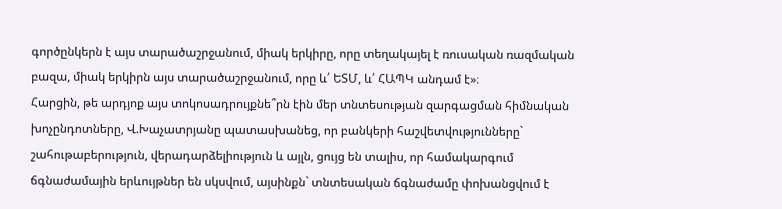գործընկերն է այս տարածաշրջանում, միակ երկիրը, որը տեղակայել է ռուսական ռազմական բազա, միակ երկիրն այս տարածաշրջանում, որը և՛ ԵՏՄ, և՛ ՀԱՊԿ անդամ է»։
Հարցին, թե արդյոք այս տոկոսադրույքնե՞րն էին մեր տնտեսության զարգացման հիմնական խոչընդոտները, Վ.Խաչատրյանը պատասխանեց, որ բանկերի հաշվետվությունները` շահութաբերություն, վերադարձելիություն և այլն, ցույց են տալիս, որ համակարգում ճգնաժամային երևույթներ են սկսվում, այսինքն` տնտեսական ճգնաժամը փոխանցվում է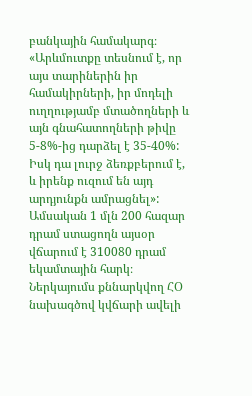բանկային համակարգ։
«Արևմուտքը տեսնում է, որ այս տարիներին իր համակիրների, իր մոդելի ուղղությամբ մտածողների և այն գնահատողների թիվը 5-8%-ից դարձել է 35-40%: Իսկ դա լուրջ ձեռքբերում է, և իրենք ուզում են այդ արդյունքն ամրացնել»:
Ամսական 1 մլն 200 հազար դրամ ստացողն այսօր վճարում է 310080 դրամ եկամտային հարկ։ Ներկայումս քննարկվող ՀՕ նախագծով կվճարի ավելի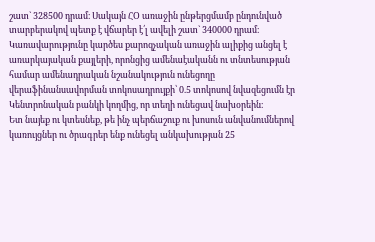շատ` 328500 դրամ։ Սակայն ՀՕ առաջին ընթերցմամբ ընդունված տարբերակով պետք է վճարեր է՛լ ավելի շատ` 340000 դրամ։
Կառավարությունը կարծես քարոզչական առաջին ալիքից անցել է առարկայական քայլերի, որոնցից ամենաէականն ու տնտեսության համար ամենադրական նշանակություն ունեցողը վերաֆինանսավորման տոկոսադրույքի՝ 0.5 տոկոսով նվազեցումն էր Կենտրոնական բանկի կողմից, որ տեղի ունեցավ նախօրեին։
Ետ նայեք ու կտեսնեք, թե ինչ պերճաշուք ու խոսուն անվանումներով կառույցներ ու ծրագրեր ենք ունեցել անկախության 25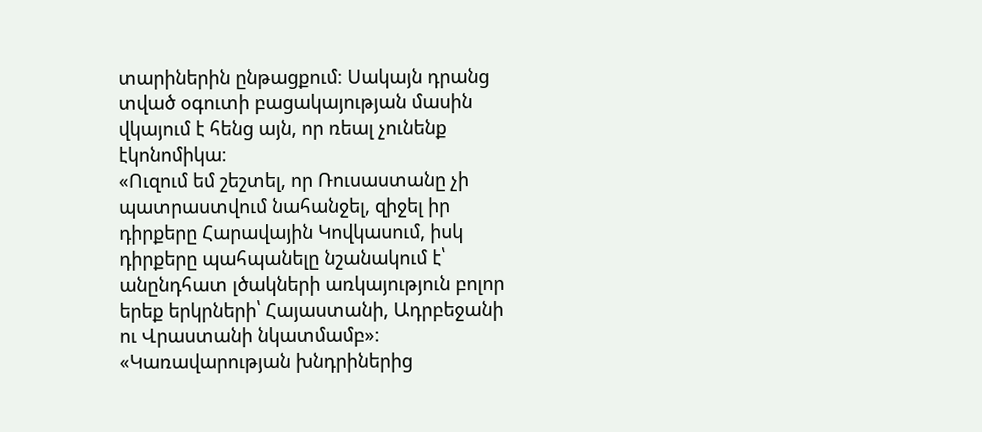տարիներին ընթացքում։ Սակայն դրանց տված օգուտի բացակայության մասին վկայում է հենց այն, որ ռեալ չունենք էկոնոմիկա։
«Ուզում եմ շեշտել, որ Ռուսաստանը չի պատրաստվում նահանջել, զիջել իր դիրքերը Հարավային Կովկասում, իսկ դիրքերը պահպանելը նշանակում է՝ անընդհատ լծակների առկայություն բոլոր երեք երկրների՝ Հայաստանի, Ադրբեջանի ու Վրաստանի նկատմամբ»։
«Կառավարության խնդրիներից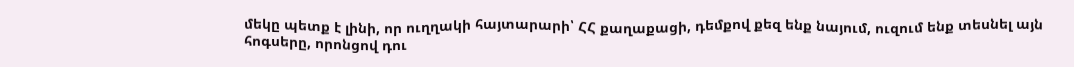մեկը պետք է լինի, որ ուղղակի հայտարարի՝ ՀՀ քաղաքացի, դեմքով քեզ ենք նայում, ուզում ենք տեսնել այն հոգսերը, որոնցով դու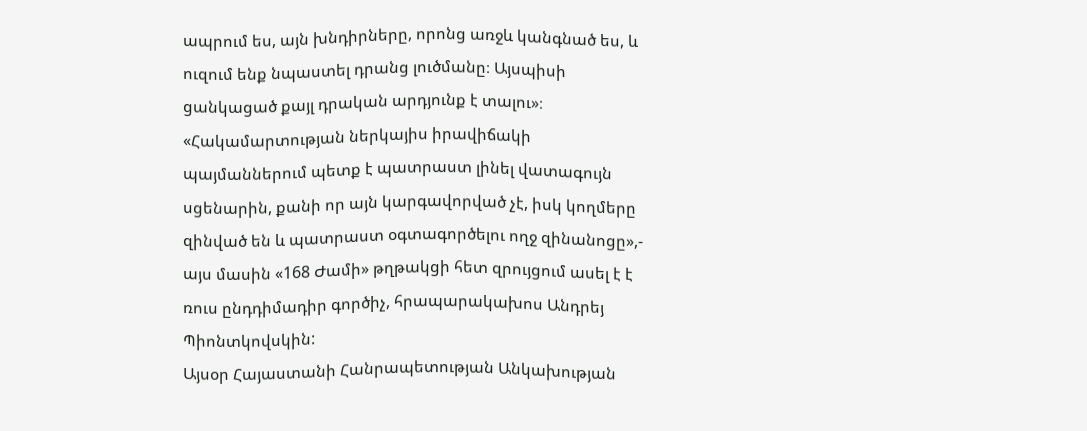ապրում ես, այն խնդիրները, որոնց առջև կանգնած ես, և ուզում ենք նպաստել դրանց լուծմանը։ Այսպիսի ցանկացած քայլ դրական արդյունք է տալու»։
«Հակամարտության ներկայիս իրավիճակի պայմաններում պետք է պատրաստ լինել վատագույն սցենարին, քանի որ այն կարգավորված չէ, իսկ կողմերը զինված են և պատրաստ օգտագործելու ողջ զինանոցը»,- այս մասին «168 Ժամի» թղթակցի հետ զրույցում ասել է է ռուս ընդդիմադիր գործիչ, հրապարակախոս Անդրեյ Պիոնտկովսկին:
Այսօր Հայաստանի Հանրապետության Անկախության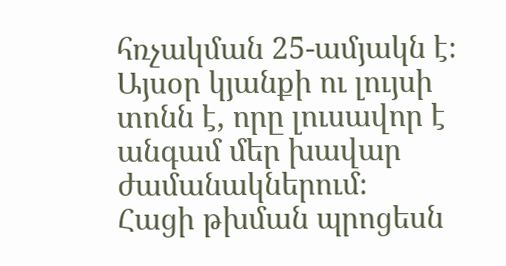հռչակման 25-ամյակն է։ Այսօր կյանքի ու լույսի տոնն է, որը լուսավոր է անգամ մեր խավար ժամանակներում։
Հացի թխման պրոցեսն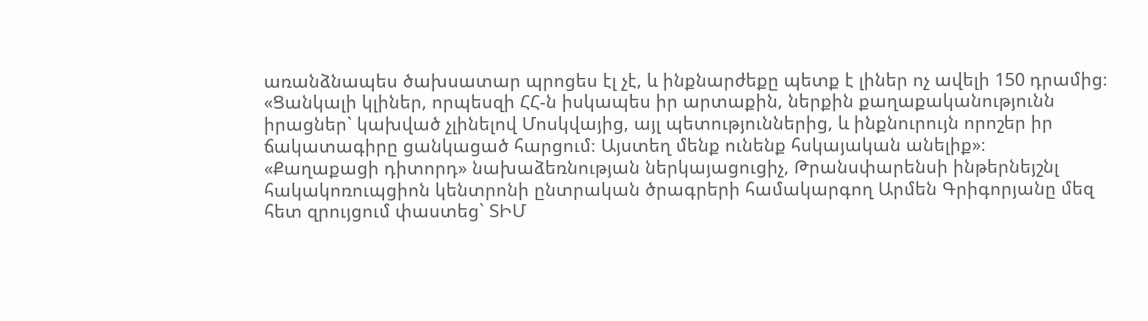առանձնապես ծախսատար պրոցես էլ չէ, և ինքնարժեքը պետք է լիներ ոչ ավելի 150 դրամից։
«Ցանկալի կլիներ, որպեսզի ՀՀ-ն իսկապես իր արտաքին, ներքին քաղաքականությունն իրացներ` կախված չլինելով Մոսկվայից, այլ պետություններից, և ինքնուրույն որոշեր իր ճակատագիրը ցանկացած հարցում։ Այստեղ մենք ունենք հսկայական անելիք»։
«Քաղաքացի դիտորդ» նախաձեռնության ներկայացուցիչ, Թրանսփարենսի ինթերնեյշնլ հակակոռուպցիոն կենտրոնի ընտրական ծրագրերի համակարգող Արմեն Գրիգորյանը մեզ հետ զրույցում փաստեց` ՏԻՄ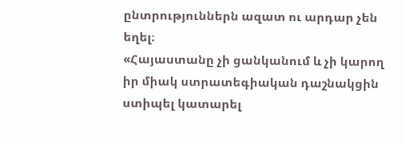ընտրություններն ազատ ու արդար չեն եղել։
«Հայաստանը չի ցանկանում և չի կարող իր միակ ստրատեգիական դաշնակցին ստիպել կատարել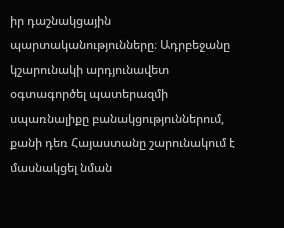իր դաշնակցային պարտականությունները։ Ադրբեջանը կշարունակի արդյունավետ օգտագործել պատերազմի սպառնալիքը բանակցություններում, քանի դեռ Հայաստանը շարունակում է մասնակցել նման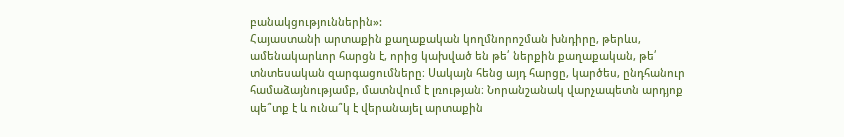բանակցություններին»:
Հայաստանի արտաքին քաղաքական կողմնորոշման խնդիրը, թերևս, ամենակարևոր հարցն է, որից կախված են թե՛ ներքին քաղաքական, թե՛ տնտեսական զարգացումները։ Սակայն հենց այդ հարցը, կարծես, ընդհանուր համաձայնությամբ, մատնվում է լռության։ Նորանշանակ վարչապետն արդյոք պե՞տք է և ունա՞կ է վերանայել արտաքին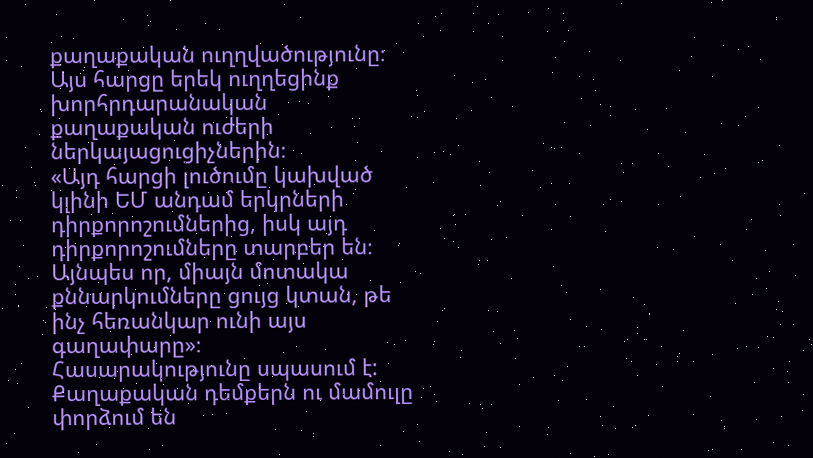քաղաքական ուղղվածությունը։ Այս հարցը երեկ ուղղեցինք խորհրդարանական քաղաքական ուժերի ներկայացուցիչներին։
«Այդ հարցի լուծումը կախված կլինի ԵՄ անդամ երկրների դիրքորոշումներից, իսկ այդ դիրքորոշումները տարբեր են։ Այնպես որ, միայն մոտակա քննարկումները ցույց կտան, թե ինչ հեռանկար ունի այս գաղափարը»։
Հասարակությունը սպասում է: Քաղաքական դեմքերն ու մամուլը փորձում են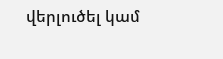վերլուծել կամ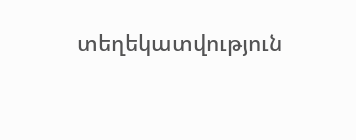տեղեկատվություն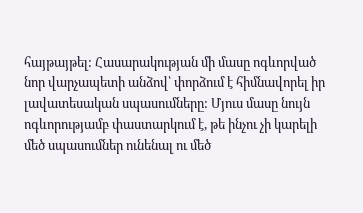հայթայթել: Հասարակության մի մասը ոգևորված նոր վարչապետի անձով՝ փորձում է հիմնավորել իր լավատեսական սպասումները: Մյուս մասը նույն ոգևորությամբ փաստարկում է, թե ինչու չի կարելի մեծ սպասումներ ունենալ ու մեծ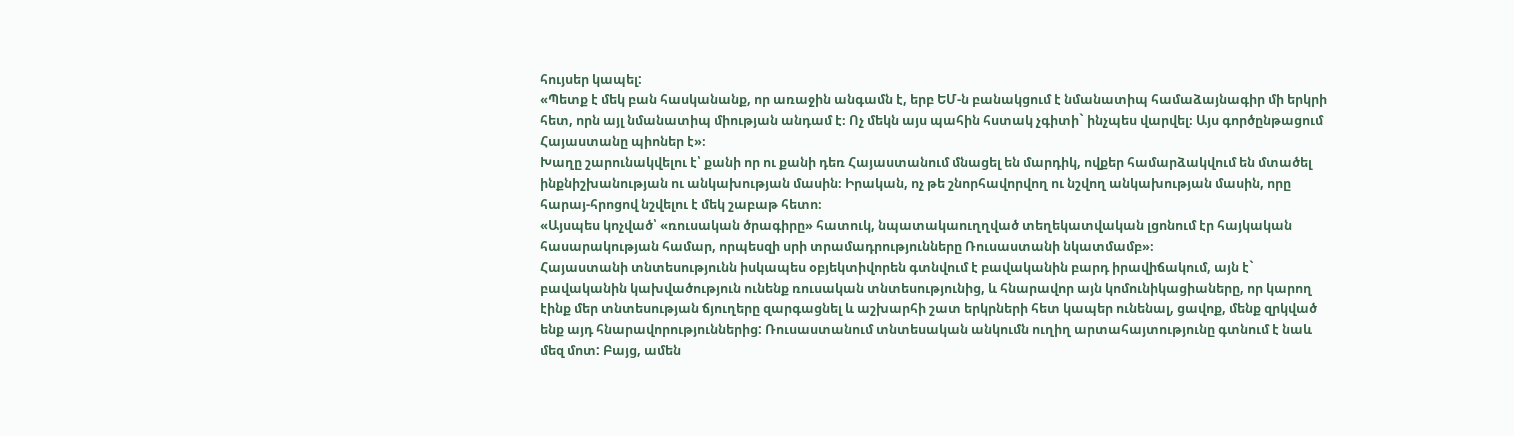հույսեր կապել:
«Պետք է մեկ բան հասկանանք, որ առաջին անգամն է, երբ ԵՄ-ն բանակցում է նմանատիպ համաձայնագիր մի երկրի հետ, որն այլ նմանատիպ միության անդամ է։ Ոչ մեկն այս պահին հստակ չգիտի` ինչպես վարվել։ Այս գործընթացում Հայաստանը պիոներ է»։
Խաղը շարունակվելու է՝ քանի որ ու քանի դեռ Հայաստանում մնացել են մարդիկ, ովքեր համարձակվում են մտածել ինքնիշխանության ու անկախության մասին։ Իրական, ոչ թե շնորհավորվող ու նշվող անկախության մասին, որը հարայ-հրոցով նշվելու է մեկ շաբաթ հետո։
«Այսպես կոչված՝ «ռուսական ծրագիրը» հատուկ, նպատակաուղղված տեղեկատվական լցոնում էր հայկական հասարակության համար, որպեսզի սրի տրամադրությունները Ռուսաստանի նկատմամբ»։
Հայաստանի տնտեսությունն իսկապես օբյեկտիվորեն գտնվում է բավականին բարդ իրավիճակում, այն է` բավականին կախվածություն ունենք ռուսական տնտեսությունից, և հնարավոր այն կոմունիկացիաները, որ կարող էինք մեր տնտեսության ճյուղերը զարգացնել և աշխարհի շատ երկրների հետ կապեր ունենալ, ցավոք, մենք զրկված ենք այդ հնարավորություններից: Ռուսաստանում տնտեսական անկումն ուղիղ արտահայտությունը գտնում է նաև մեզ մոտ: Բայց, ամեն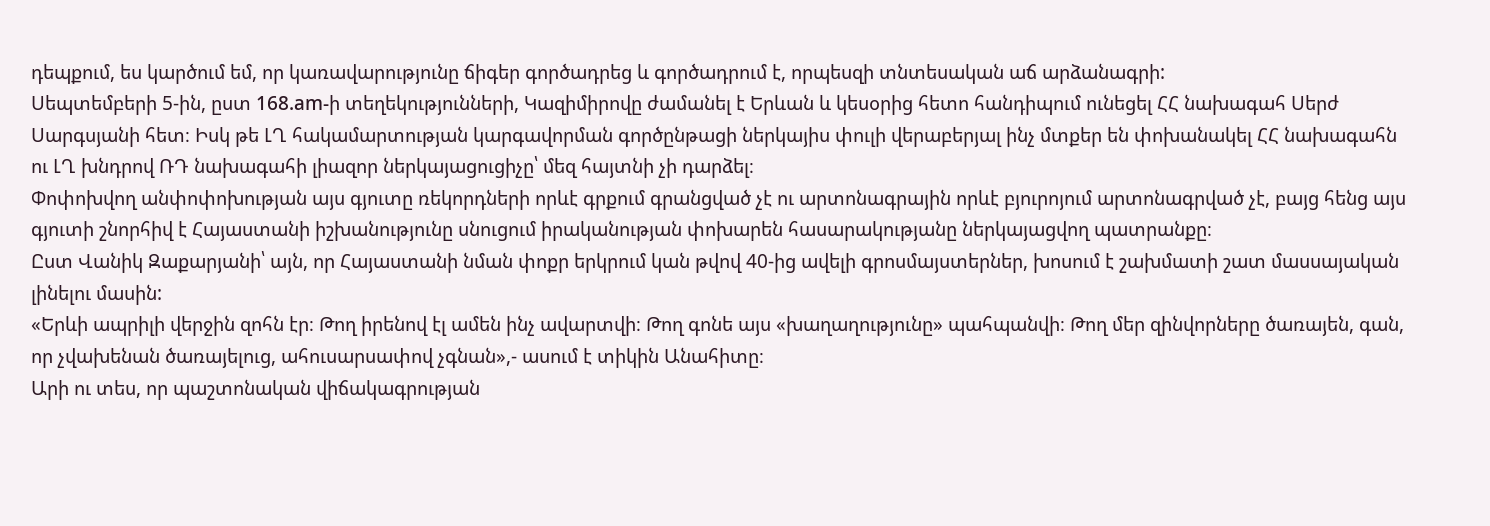դեպքում, ես կարծում եմ, որ կառավարությունը ճիգեր գործադրեց և գործադրում է, որպեսզի տնտեսական աճ արձանագրի:
Սեպտեմբերի 5-ին, ըստ 168.аm-ի տեղեկությունների, Կազիմիրովը ժամանել է Երևան և կեսօրից հետո հանդիպում ունեցել ՀՀ նախագահ Սերժ Սարգսյանի հետ։ Իսկ թե ԼՂ հակամարտության կարգավորման գործընթացի ներկայիս փուլի վերաբերյալ ինչ մտքեր են փոխանակել ՀՀ նախագահն ու ԼՂ խնդրով ՌԴ նախագահի լիազոր ներկայացուցիչը՝ մեզ հայտնի չի դարձել։
Փոփոխվող անփոփոխության այս գյուտը ռեկորդների որևէ գրքում գրանցված չէ ու արտոնագրային որևէ բյուրոյում արտոնագրված չէ, բայց հենց այս գյուտի շնորհիվ է Հայաստանի իշխանությունը սնուցում իրականության փոխարեն հասարակությանը ներկայացվող պատրանքը։
Ըստ Վանիկ Զաքարյանի՝ այն, որ Հայաստանի նման փոքր երկրում կան թվով 40-ից ավելի գրոսմայստերներ, խոսում է շախմատի շատ մասսայական լինելու մասին:
«Երևի ապրիլի վերջին զոհն էր։ Թող իրենով էլ ամեն ինչ ավարտվի։ Թող գոնե այս «խաղաղությունը» պահպանվի։ Թող մեր զինվորները ծառայեն, գան, որ չվախենան ծառայելուց, ահուսարսափով չգնան»,- ասում է տիկին Անահիտը։
Արի ու տես, որ պաշտոնական վիճակագրության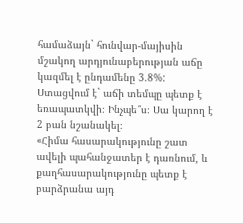համաձայն` հունվար-մայիսին մշակող արդյունաբերության աճը կազմել է ընդամենը 3.8%: Ստացվում է` աճի տեմպը պետք է եռապատկվի։ Ինչպե՞ս։ Սա կարող է 2 բան նշանակել։
«Հիմա հասարակությունը շատ ավելի պահանջատեր է դառնում, և քաղհասարակությունը պետք է բարձրանա այդ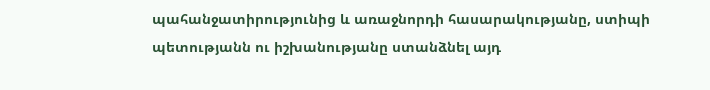պահանջատիրությունից և առաջնորդի հասարակությանը, ստիպի պետությանն ու իշխանությանը ստանձնել այդ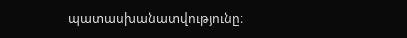պատասխանատվությունը։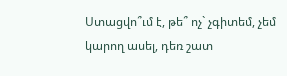Ստացվո՞ւմ է, թե՞ ոչ` չգիտեմ, չեմ կարող ասել, դեռ շատ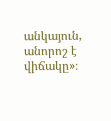անկայուն, անորոշ է վիճակը»։